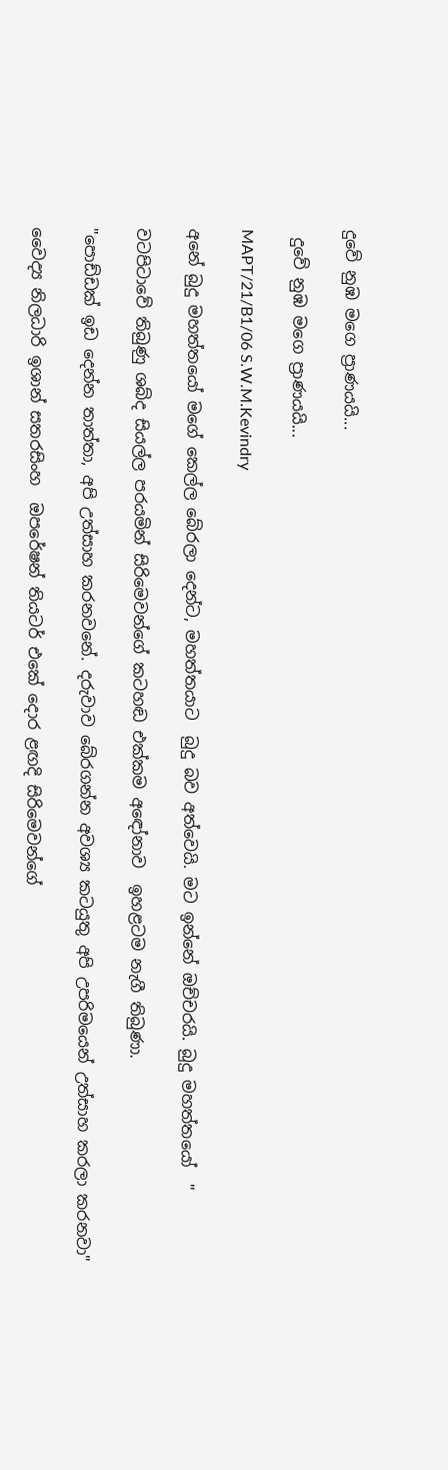දුවේ නුඹ මගෙ ප්‍රාණයයි...

 දුවේ නුඹ මගෙ ප්‍රාණයයි...

MAPT/21/B1/06 S.W.M.Kevindry

අනේ බුදු මහත්තයෝ මගේ කෙල්ල බේරලා දෙන්ට, මහත්තයාට  බුදු බව අත්වෙයි. මට ඉන්නේ ඔච්චරයි. බුදු මහත්තයෝ  "

වටපිටාවේ තිබුණු ශබ්ද සියල්ල පරයමින් සිරිමෙවන්ගේ කටහඬ එක්කම අඳෝනාව  ඉහළටම නැගී තිබුණා.

"පොඩ්ඩක් ඉඩ දෙන්න තාත්තා, අපි උත්සාහ කරනවනේ. දරුවාව බේරගන්න අවශ්‍ය කටයුතු අපි උපරිමයෙන් උත්සාහ කරලා කරනවා"

වෛද්‍ය නිලධාරි ඉශාන් සතරසිංහ  ඔපරේෂන් තියටර් එකේ දොර ළඟදි සිරිමෙවන්ගේ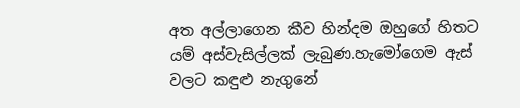අත අල්ලාගෙන කීව හින්දම ඔහුගේ හිතට යම් අස්වැසිල්ලක් ලැබුණ.හැමෝගෙම ඇස් වලට කඳුළු නැගුනේ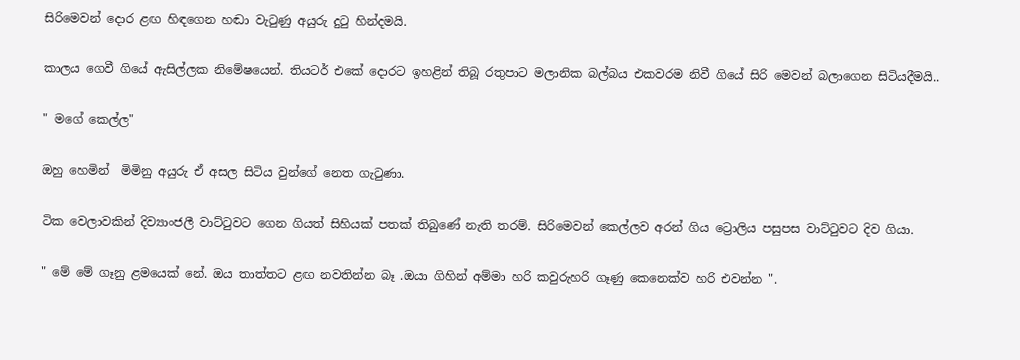සිරිමෙවන් දොර ළඟ හිඳගෙන හඬා වැටුණු අයුරු දුටු හින්දමයි.

කාලය ගෙවී ගියේ ඇසිල්ලක නිමේෂයෙන්. තියටර් එකේ දොරට ඉහළින් තිබූ රතුපාට මලානික බල්බය එකවරම නිවී ගියේ සිරි මෙවන් බලාගෙන සිටියදීමයි..

" මගේ කෙල්ල"

ඔහු හෙමින්  මිමිනු අයුරු ඒ අසල සිටිය වුන්ගේ නෙත ගැටුණා.

ටික වෙලාවකින් දිව්‍යාංජලී වාට්ටුවට ගෙන ගියත් සිහියක් පතක් තිබුණේ නැති තරම්. සිරිමෙවන් කෙල්ලව අරන් ගිය ට්‍රොලිය පසුපස වාට්ටුවට දිව ගියා.

" මේ මේ ගෑනු ළමයෙක් නේ. ඔය තාත්තට ළඟ නවතින්න බෑ .ඔයා ගිහින් අම්මා හරි කවුරුහරි ගෑණු කෙනෙක්ව හරි එවන්න ".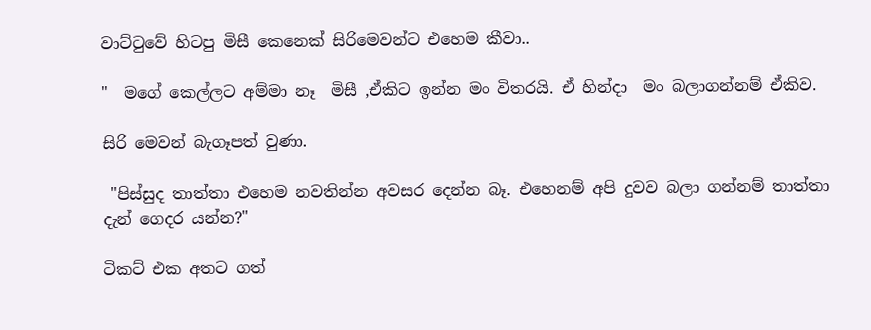වාට්ටුවේ හිටපු මිසී කෙනෙක් සිරිමෙවන්ට එහෙම කීවා..

"  මගේ කෙල්ලට අම්මා නෑ  මිසී ,ඒකිට ඉන්න මං විතරයි. ඒ හින්දා  මං බලාගන්නම් ඒකිව.

සිරි මෙවන් බැගෑපත් වුණා.

 "පිස්සුද තාත්තා එහෙම නවතින්න අවසර දෙන්න බෑ. එහෙනම් අපි දුවව බලා ගන්නම් තාත්තා දැන් ගෙදර යන්න?"

ටිකට් එක අතට ගත්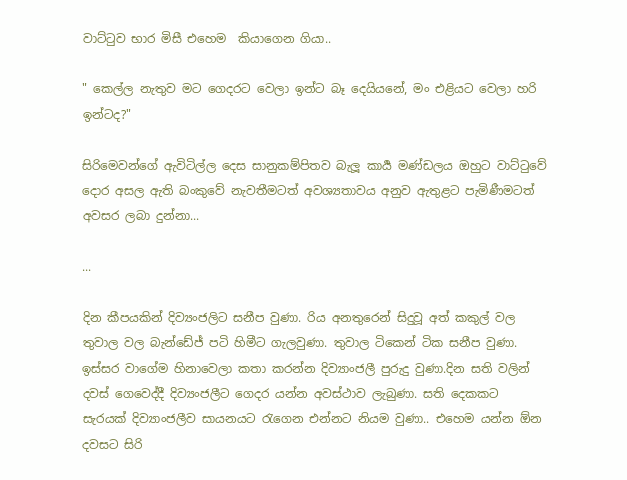වාට්ටුව භාර මිසී එහෙම  කියාගෙන ගියා..

" කෙල්ල නැතුව මට ගෙදරට වෙලා ඉන්ට බෑ දෙයියනේ, මං එළියට වෙලා හරි ඉන්ටද?"

සිරිමෙවන්ගේ ඇවිටිල්ල දෙස සානුකම්පිතව බැලූ කාර්‍ය මණ්ඩලය ඔහුට වාට්ටුවේ දොර අසල ඇති බංකුවේ නැවතීමටත් අවශ්‍යතාවය අනුව ඇතුළට පැමිණීමටත් අවසර ලබා දුන්නා...

...

දින කීපයකින් දිව්‍යංජලිට සනීප වුණා. රිය අනතුරෙන් සිදුවූ අත් කකුල් වල  තුවාල වල බැන්ඩේජ් පටි හිමීට ගැලවුණා. තුවාල ටිකෙන් ටික සනීප වුණා. ඉස්සර වාගේම හිනාවෙලා කතා කරන්න දිව්‍යාංජලී පුරුදු වුණා.දින සති වලින් දවස් ගෙවෙද්දී දිව්‍යංජලීට ගෙදර යන්න අවස්ථාව ලැබුණා. සති දෙකකට සැරයක් දිව්‍යාංජලීව සායනයට රැගෙන එන්නට නියම වුණා.. එහෙම යන්න ඕන දවසට සිරි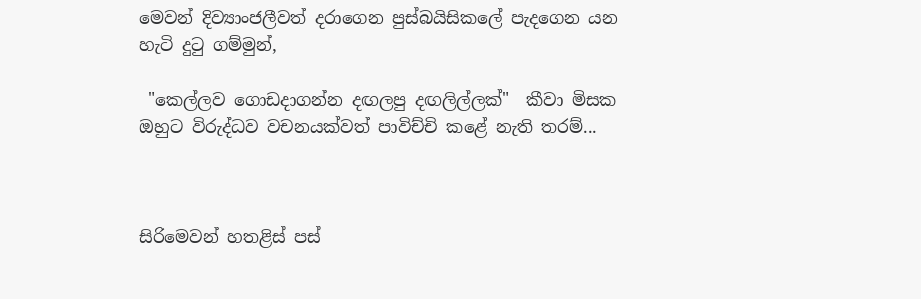මෙවන් දිව්‍යාංජලීවත් දරාගෙන පුස්බයිසිකලේ පැදගෙන යන හැටි දුටු ගම්මුන්,

 "කෙල්ලව ගොඩදාගන්න දඟලපු දඟලිල්ලක්"  කීවා මිසක ඔහුට විරුද්ධව වචනයක්වත් පාවිච්චි කළේ නැති තරම්...



සිරිමෙවන් හතළිස් පස්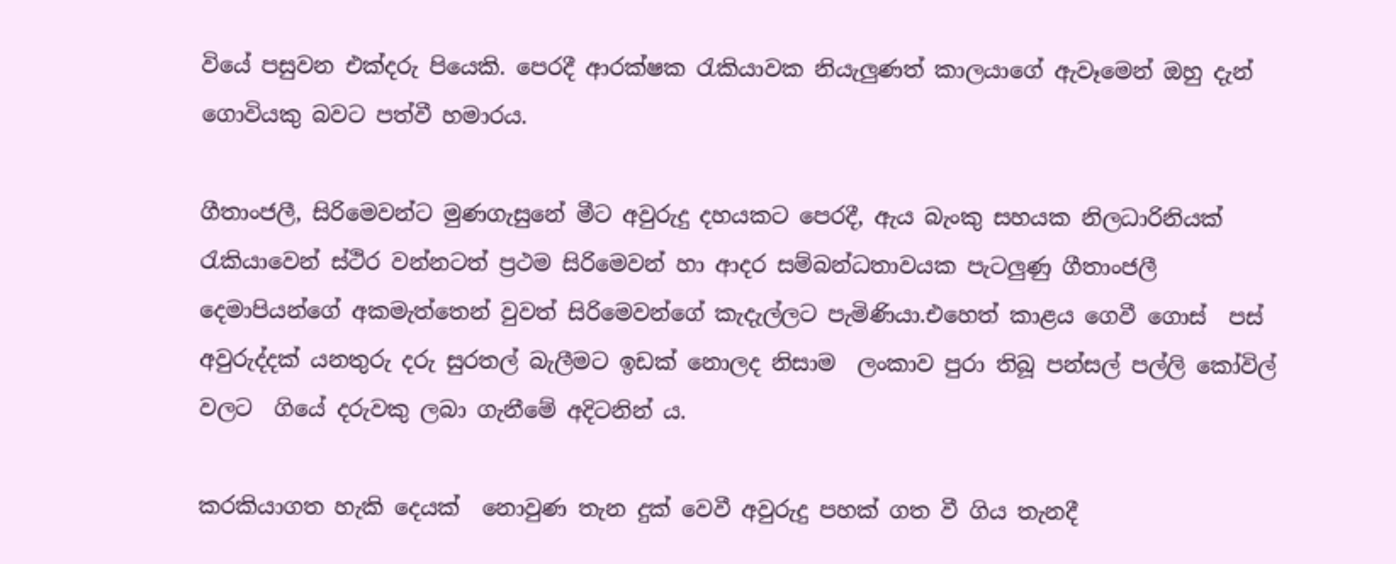වියේ පසුවන එක්දරු පියෙකි. පෙරදී ආරක්ෂක රැකියාවක නියැලුණත් කාලයාගේ ඇවෑමෙන් ඔහු දැන් ගොවියකු බවට පත්වී හමාරය.

ගීතාංජලී, සිරිමෙවන්ට මුණගැසුනේ මීට අවුරුදු දහයකට පෙරදී, ඇය බැංකු සහයක නිලධාරිනියක් රැකියාවෙන් ස්ථිර වන්නටත් ප්‍රථම සිරිමෙවන් හා ආදර සම්බන්ධතාවයක පැටලුණු ගීතාංජලී  දෙමාපියන්ගේ අකමැත්තෙන් වුවත් සිරිමෙවන්ගේ කැදැල්ලට පැමිණියා.එහෙත් කාළය ගෙවී ගොස්  පස් අවුරුද්දක් යනතුරු දරු සුරතල් බැලීමට ඉඩක් නොලද නිසාම  ලංකාව පුරා තිබූ පන්සල් පල්ලි කෝවිල් වලට  ගියේ දරුවකු ලබා ගැනීමේ අදිටනින් ය.

කරකියාගත හැකි දෙයක්  නොවුණ තැන දුක් වෙවී අවුරුදු පහක් ගත වී ගිය තැනදී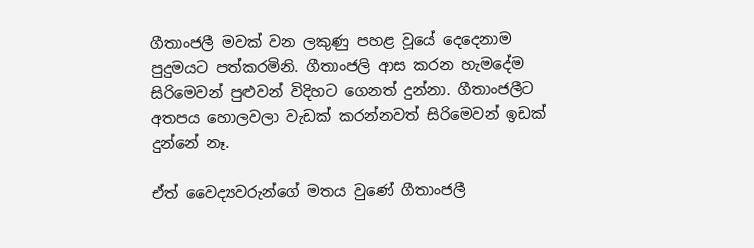ගීතාංජලී මවක් වන ලකුණු පහළ වූයේ දෙදෙනාම පුදුමයට පත්කරමිනි. ගීතාංජලි ආස කරන හැමදේම සිරිමෙවන් පුළුවන් විදිහට ගෙනත් දුන්නා. ගීතාංජලීට  අතපය හොලවලා වැඩක් කරන්නවත් සිරිමෙවන් ඉඩක් දුන්නේ නෑ.

ඒත් වෛද්‍යවරුන්ගේ මතය වුණේ ගීතාංජලී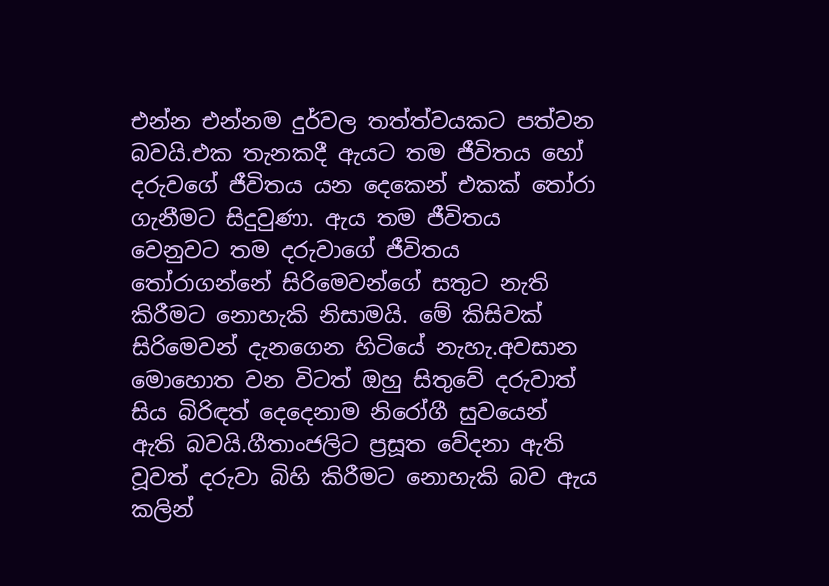එන්න එන්නම දුර්වල තත්ත්වයකට පත්වන බවයි.එක තැනකදී ඇයට තම ජීවිතය හෝ දරුවගේ ජීවිතය යන දෙකෙන් එකක් තෝරා ගැනීමට සිදුවුණා. ඇය තම ජීවිතය වෙනුවට තම දරුවාගේ ජීවිතය තෝරාගන්නේ සිරිමෙවන්ගේ සතුට නැති කිරීමට නොහැකි නිසාමයි. මේ කිසිවක් සිරිමෙවන් දැනගෙන හිටියේ නැහැ.අවසාන මොහොත වන විටත් ඔහු සිතුවේ දරුවාත් සිය බිරිඳත් දෙදෙනාම නිරෝගී සුවයෙන් ඇති බවයි.ගීතාංජලිට ප්‍රසූත වේදනා ඇති  වූවත් දරුවා බිහි කිරීමට නොහැකි බව ඇය කලින්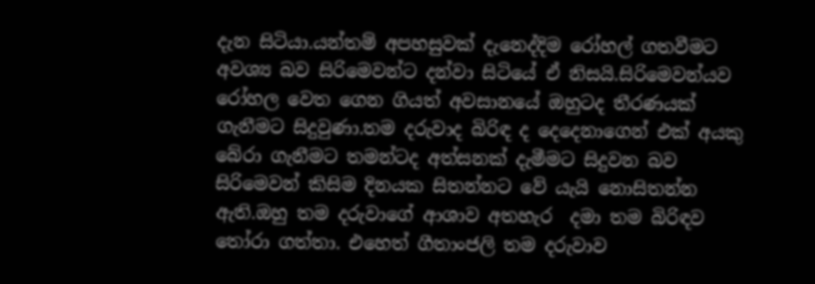දැන සිටියා.යන්තම් අපහසුවක් දැනෙද්දිම රෝහල් ගතවීමට අවශ්‍ය බව සිරිමෙවන්ට දන්වා සිටියේ ඒ නිසයි.සිරිමෙවන්යව රෝහල වෙත ගෙන ගියත් අවසානයේ ඔහුටද තීරණයක් ගැනීමට සිදුවුණා.තම දරුවාද බිරිඳ ද දෙදෙනාගෙන් එක් අයකු බේරා ගැනීමට තමන්ටද අත්සනක් දැමීමට සිදුවන බව සිරිමෙවන් කිසිම දිනයක සිතන්නට වේ යැයි නොසිතන්න ඇති.ඔහු තම දරුවාගේ ආශාව අතහැර  දමා තම බිරිඳව තෝරා ගත්තා. එහෙත් ගීතාංජලි තම දරුවාව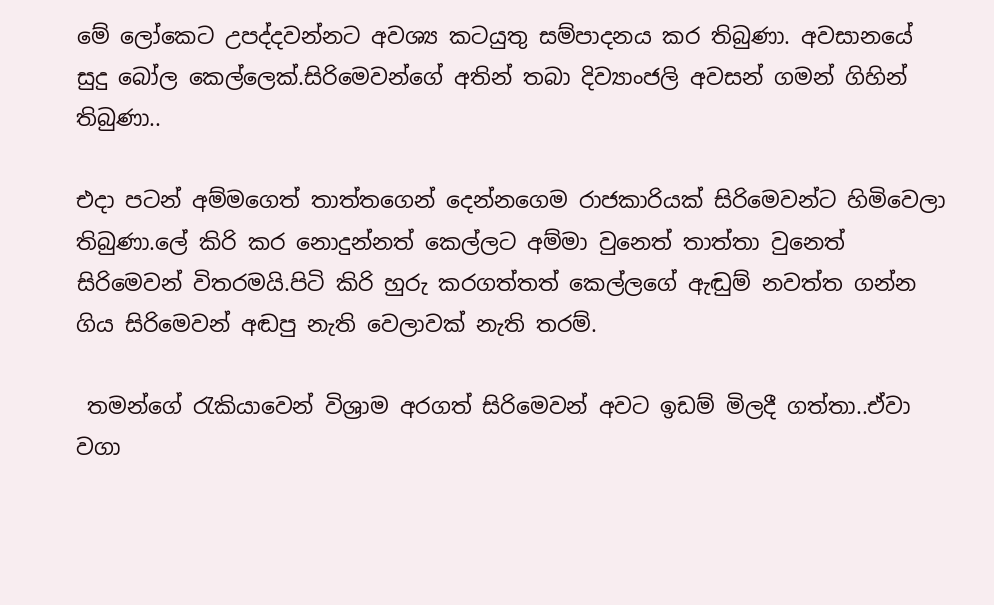මේ ලෝකෙට උපද්දවන්නට අවශ්‍ය කටයුතු සම්පාදනය කර තිබුණා. අවසානයේ සුදු බෝල කෙල්ලෙක්.සිරිමෙවන්ගේ අතින් තබා දිව්‍යාංජලි අවසන් ගමන් ගිහින් තිබුණා..

එදා පටන් අම්මගෙත් තාත්තගෙන් දෙන්නගෙම රාජකාරියක් සිරිමෙවන්ට හිමිවෙලා තිබුණා.ලේ කිරි කර නොදුන්නත් කෙල්ලට අම්මා වුනෙත් තාත්තා වුනෙත් සිරිමෙවන් විතරමයි.පිටි කිරි හුරු කරගත්තත් කෙල්ලගේ ඇඬුම් නවත්ත ගන්න ගිය සිරිමෙවන් අඬපු නැති වෙලාවක් නැති තරම්.

 තමන්ගේ රැකියාවෙන් විශ්‍රාම අරගත් සිරිමෙවන් අවට ඉඩම් මිලදී ගත්තා..ඒවා වගා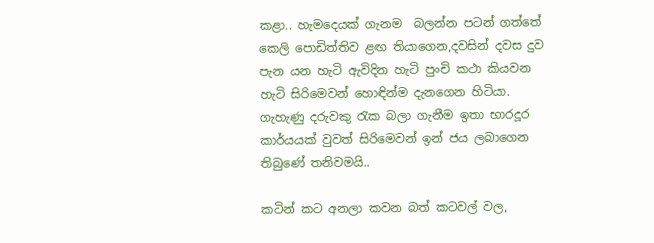කළා.. හැමදෙයක් ගැනම  බලන්න පටන් ගත්තේ කෙලි පොඩිත්තිව ළඟ තියාගෙන,දවසින් දවස දුව පැන යන හැටි ඇවිදින හැටි පුංචි කථා කියවන හැටි සිරිමෙවන් හොඳින්ම දැනගෙන හිටියා.  ගැහැණු දරුවකු රැක බලා ගැනීම ඉතා භාරදූර කාර්යයක් වුවත් සිරිමෙවන් ඉන් ජය ලබාගෙන තිබුණේ තනිවමයි..

කටින් කට අනලා කවන බත් කටවල් වල,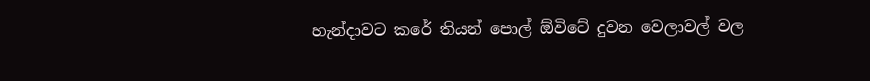හැන්දාවට කරේ තියන් පොල් ඕවිටේ දුවන වෙලාවල් වල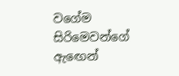වගේම සිරිමෙවන්ගේ ඇඟෙන්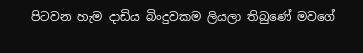පිටවන හැම දාඩිය බිංදුවකම ලියලා තිබුණේ මවගේ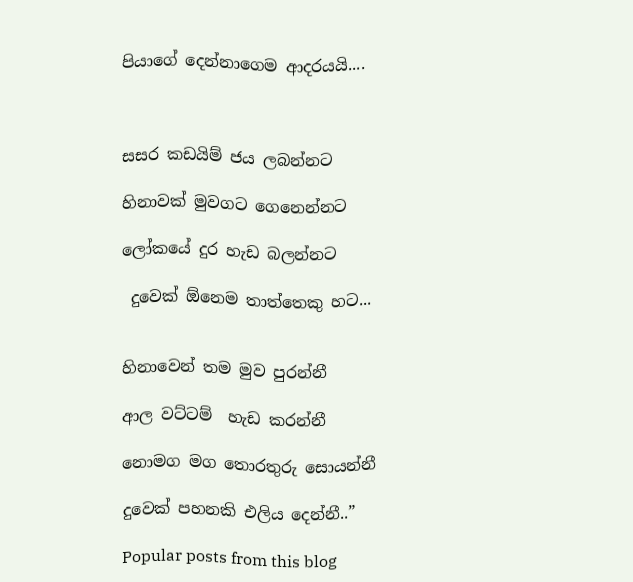පියාගේ දෙන්නාගෙම ආදරයයි....



සසර කඩයිම් ජය ලබන්නට

හිනාවක් මුවගට ගෙනෙන්නට

ලෝකයේ දුර හැඩ බලන්නට

 දුවෙක් ඕනෙම තාත්තෙකු හට...


හිනාවෙන් තම මුව පුරන්නී

ආල වට්ටම්  හැඩ කරන්නී

නොමග මග තොරතුරු සොයන්නී

දුවෙක් පහනකි එලිය දෙන්නී..”

Popular posts from this blog